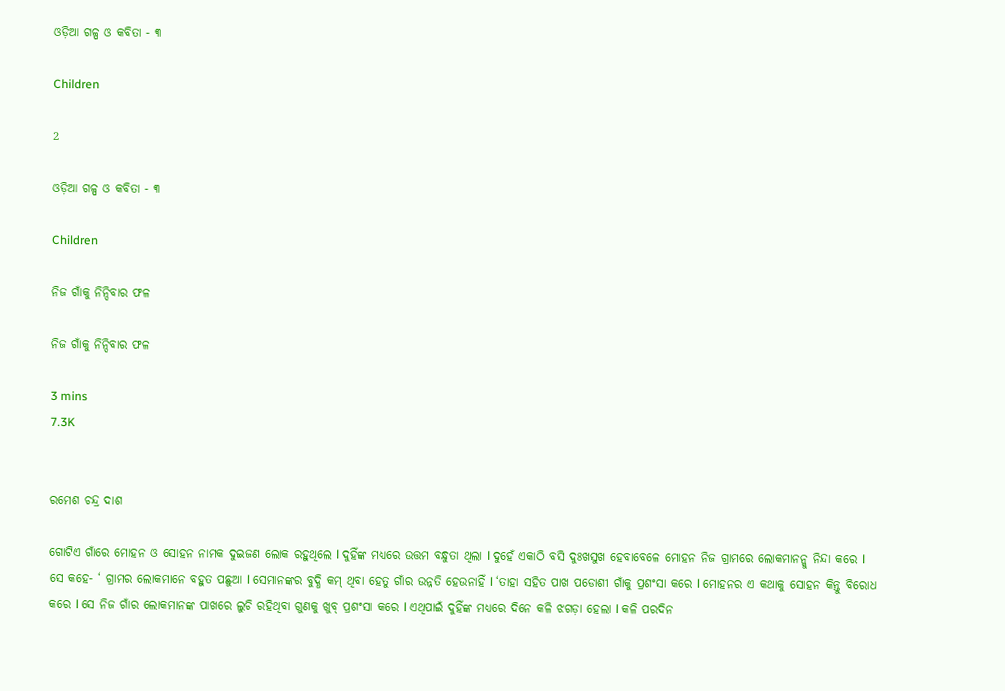ଓଡ଼ିଆ ଗଳ୍ପ ଓ କବିତା - ୩

Children

2

ଓଡ଼ିଆ ଗଳ୍ପ ଓ କବିତା - ୩

Children

ନିଜ ଗାଁକୁ ନିନ୍ଦିବାର ଫଳ

ନିଜ ଗାଁକୁ ନିନ୍ଦିବାର ଫଳ

3 mins
7.3K


ରମେଶ ଚନ୍ଦ୍ର ଦାଶ

ଗୋଟିଏ ଗାଁରେ ମୋହନ ଓ ସୋହନ ନାମକ ଦୁଇଜଣ ଲୋକ ରହୁଥିଲେ l ଦୁହିଁଙ୍କ ମଧ୍ୟରେ ଉତ୍ତମ ବନ୍ଧୁତା ଥିଲା l ଦୁହେଁ ଏକାଠି ବସି ଦୁଃଖସୁଖ ହେବାବେଳେ ମୋହନ ନିଜ ଗ୍ରାମରେ ଲୋକମାନନ୍କୁ ନିନ୍ଦା କରେ l ସେ କହେ- ‘ ଗ୍ରାମର ଲୋକମାନେ ବହୁତ ପଛୁଆ l ସେମାନଙ୍କର ବୁଦ୍ଧି କମ୍ ଥିବା ହେତୁ ଗାଁର ଉନ୍ନତି ହେଉନାହିଁ l ‘ତାହା ସହିତ ପାଖ ପଡୋଶୀ ଗାଁକୁ ପ୍ରଶଂସା କରେ l ମୋହନର ଏ କଥାକୁ ସୋହନ କିନ୍ତୁ ବିରୋଧ କରେ l ସେ ନିଜ ଗାଁର ଲୋକମାନଙ୍କ ପାଖରେ ଲୁଚି ରହିଥିବା ଗୁଣକୁ ଖୁବ୍ ପ୍ରଶଂସା କରେ l ଏଥିପାଇଁ ଦୁହିଁଙ୍କ ମଧ୍ୟରେ ଦିନେ କଳି ଝଗଡ଼ା ହେଲା l କଳି ପରଦିନ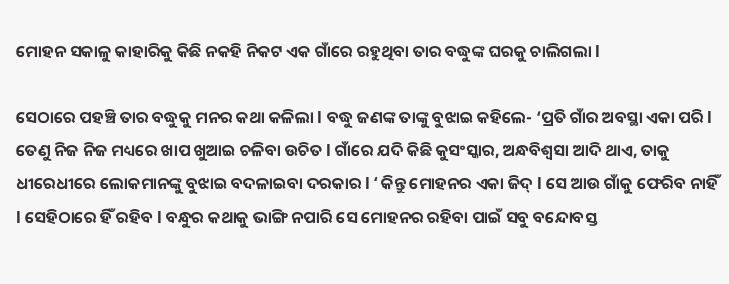ମୋହନ ସକାଳୁ କାହାରିକୁ କିଛି ନକହି ନିକଟ ଏକ ଗାଁରେ ରହୁଥିବା ତାର ବଦ୍ଧୁଙ୍କ ଘରକୁ ଚାଲିଗଲା l

ସେଠାରେ ପହଞ୍ଚି ତାର ବଦ୍ଧୁକୁ ମନର କଥା କଳିଲା l ବଦ୍ଧୁ ଜଣଙ୍କ ତାଙ୍କୁ ବୁଝାଇ କହିଲେ- ‘ପ୍ରତି ଗାଁର ଅବସ୍ଥା ଏକା ପରି l ତେଣୁ ନିଜ ନିଜ ମଧ୍ୟରେ ଖାପ ଖୁଆଇ ଚଳିବା ଉଚିତ l ଗାଁରେ ଯଦି କିଛି କୁସଂସ୍କାର, ଅନ୍ଧବିଶ୍ବସା ଆଦି ଥାଏ, ତାକୁ ଧୀରେଧୀରେ ଲୋକମାନଙ୍କୁ ବୁଝାଇ ବଦଳାଇବା ଦରକାର l ‘ କିନ୍ତୁ ମୋହନର ଏକା ଜିଦ୍ l ସେ ଆଉ ଗାଁକୁ ଫେରିବ ନାହିଁ l ସେହିଠାରେ ହିଁ ରହିବ l ବନ୍ଧୁର କଥାକୁ ଭାଙ୍ଗି ନପାରି ସେ ମୋହନର ରହିବା ପାଇଁ ସବୁ ବନ୍ଦୋବସ୍ତ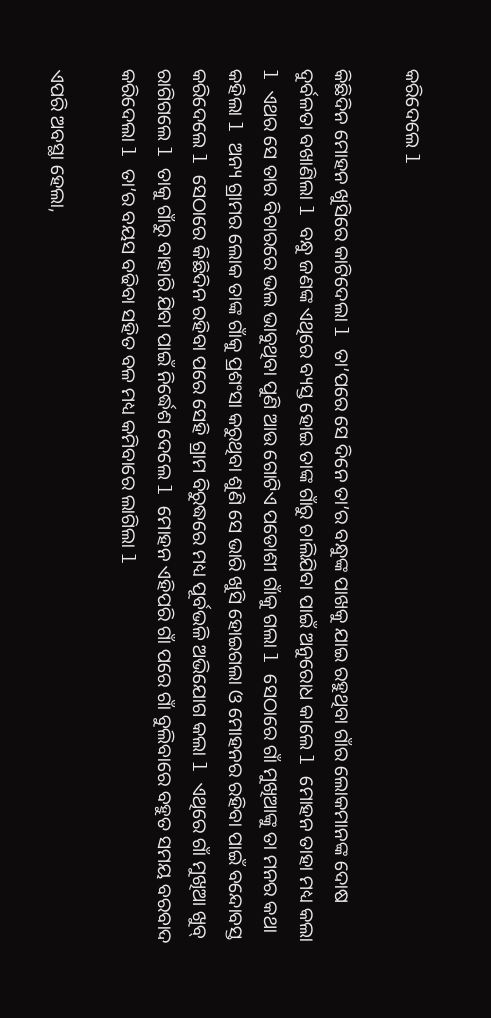କରିଦେଲେ l

କିଛିଦିନ ମୋହନ ଖୁସିରେ କାଟିଦେଲା l ତା’ପରେ ସେ ଦିନେ ତା’ର ବନ୍ଧୁଙ୍କ ପାଖକୁ ଯାଇ ରହୁଥିବା ଗାଁର ଲୋକମାନଙ୍କ ଦୋଷ ଦୁର୍ବଳତା ବଖାଣିଲା l ବନ୍ଧୁ ଜଣଙ୍କ ଏଥିରେ ବ୍ୟସ୍ତ ହୋଇ ତାଙ୍କ ଗାଁରୁ ଚାଲିଯିବା ପାଇଁ ଅନୁରୋଧ କାଲେ l ମୋହନ ତାହା ମଧ୍ୟ କଲା l ଏଥର ସେ ତାର ବିଚାରରେ ଭଲ ଭାବୁଥିବା ପୁଣି ଆଉ ଗୋଟିଏ ପଡୋଶୀ ଗାଁକୁ ଗଲା l ସେଠାରେ ଗାଁ ମୁଖିଆଙ୍କୁ ତା ମନର କଥା କହିଲା l ଅନ୍ୟ ଗ୍ରାମର ଲୋକ ତାଙ୍କ ଗାଁକୁ ପ୍ରଶଂସା କରୁଥିବା ଶୁଣି ସେ ଭାରି ଖୁସି ହୋଇଗଲା ଓ ମୋହନର ରହିବା ପାଇଁ ବନ୍ଦୋବସ୍ତ କରିଦେଲେ l ସେଠାରେ କିଛିଦିନ ରହିବା ପରେ ସେହି ଗ୍ରାମ ବିରୁଦ୍ଧରେ ମଧ୍ୟ ପୂର୍ବଭଳି ଅଭିଯୋଗ କଲା l ଏଥିରେ ଗାଁ ମୁଖିଆ ଖୁବ୍ ରାଗିଗଲେ l ତାକୁ ଗାଁରୁ ବାହାରି ଯିବା ପାଇଁ ନିର୍ଦ୍ଧେଶ ଦେଲେ l ମୋହନ ଏହିପରି ଗାଁ ପରେ ଗାଁ ବୁଲିବାରେ ବହୁତ ସମୟ ବରବାଦ କରିଦେଲା l ତା’ର ବୟସ ବଢିବା ସହିତ ବଳ ମଧ୍ୟ କମିବାରେ ଲାଗିଲା l

ଏପରି ଅବସ୍ଥା ହେଲା,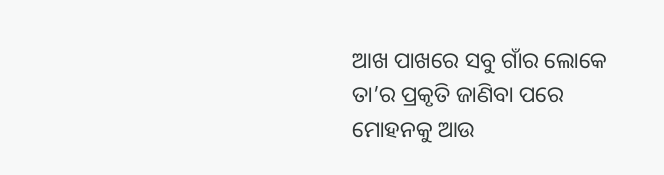ଆଖ ପାଖରେ ସବୁ ଗାଁର ଲୋକେ ତା’ର ପ୍ରକୃତି ଜାଣିବା ପରେ ମୋହନକୁ ଆଉ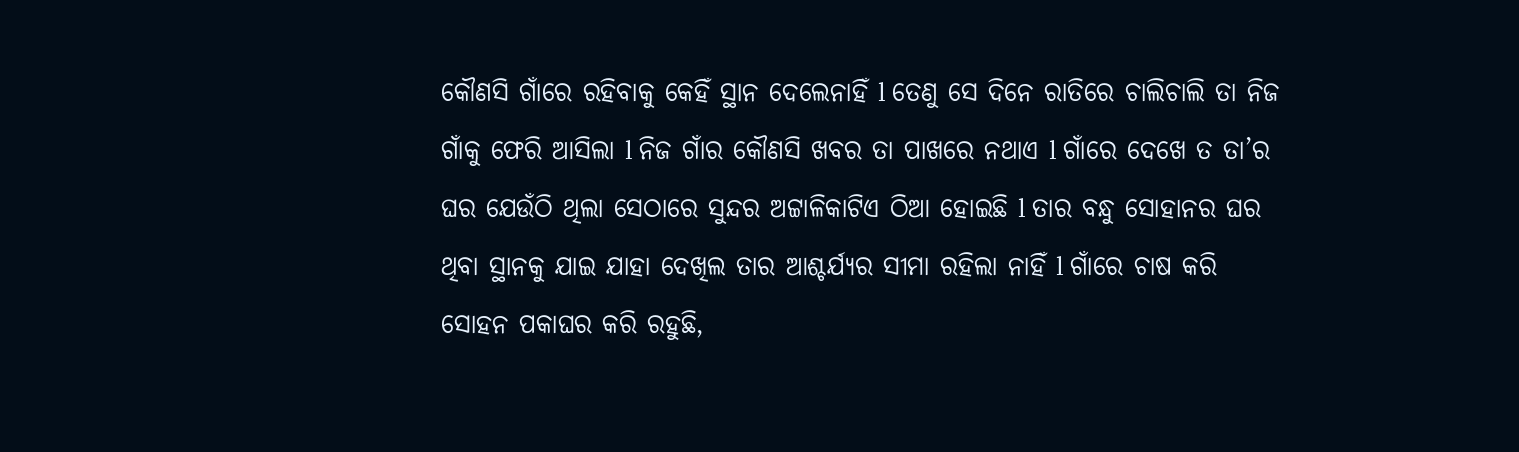କୌଣସି ଗାଁରେ ରହିବାକୁ କେହିଁ ସ୍ଥାନ ଦେଲେନାହିଁ l ତେଣୁ ସେ ଦିନେ ରାତିରେ ଚାଲିଚାଲି ତା ନିଜ ଗାଁକୁ ଫେରି ଆସିଲା l ନିଜ ଗାଁର କୌଣସି ଖବର ତା ପାଖରେ ନଥାଏ l ଗାଁରେ ଦେଖେ ତ ତା’ର ଘର ଯେଉଁଠି ଥିଲା ସେଠାରେ ସୁନ୍ଦର ଅଟ୍ଟାଳିକାଟିଏ ଠିଆ ହୋଇଛି l ତାର ବନ୍ଧୁ ସୋହାନର ଘର ଥିବା ସ୍ଥାନକୁ ଯାଇ ଯାହା ଦେଖିଲ ତାର ଆଶ୍ଚର୍ଯ୍ୟର ସୀମା ରହିଲା ନାହିଁ l ଗାଁରେ ଚାଷ କରି ସୋହନ ପକାଘର କରି ରହୁଛି,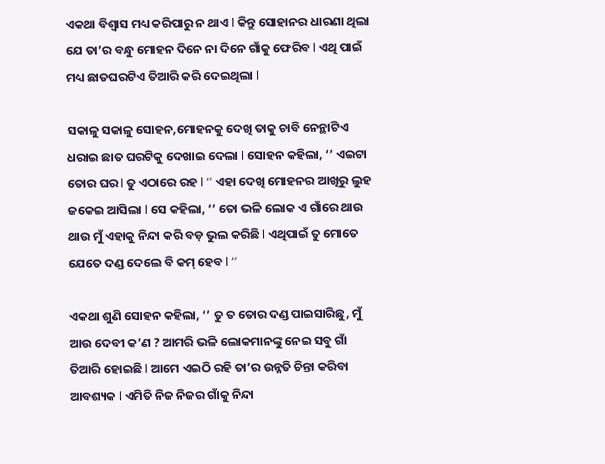ଏକଥା ବିଶ୍ବାସ ମଧ୍ୟ କରିପାରୁ ନ ଥାଏ l କିନ୍ତୁ ସୋହାନର ଧାରଣା ଥିଲା ଯେ ତା’ର ବନ୍ଧୁ ମୋହନ ଦିନେ ନା ଦିନେ ଗାଁକୁ ଫେରିବ l ଏଥି ପାଇଁ ମଧ୍ୟ ଛାତଘରଟିଏ ତିଆରି କରି ଦେଇଥିଲା l

ସକାଳୁ ସକାଳୁ ସୋହନ,ମୋହନକୁ ଦେଖି ତାକୁ ଚାବି ନେନ୍ଥାଟିଏ ଧରାଇ ଛାତ ଘରଟିକୁ ଦେଖାଇ ଦେଲା l ସୋହନ କହିଲା, ‘’ ଏଇଟା ତୋର ଘର l ତୁ ଏଠାରେ ରହ l ‘’ ଏହା ଦେଖି ମୋହନର ଆଖିରୁ ଲୁହ ଜକେଇ ଆସିଲା l ସେ କହିଲା, ‘’ ତୋ ଭଳି ଲୋକ ଏ ଗାଁରେ ଥାଉ ଥାଉ ମୁଁ ଏହାକୁ ନିନ୍ଦା କରି ବଡ଼ ଭୁଲ କରିଛି l ଏଥିପାଇଁ ତୁ ମୋତେ ଯେତେ ଦଣ୍ଡ ଦେଲେ ବି କମ୍ ହେବ l ‘’

ଏକଥା ଶୁଣି ସୋହନ କହିଲା, ‘’ ତୁ ତ ତୋର ଦଣ୍ଡ ପାଇସାରିଛୁ, ମୁଁ ଆଉ ଦେବୀ କ’ଣ ? ଆମରି ଭଳି ଲୋକମାନଙ୍କୁ ନେଇ ସବୁ ଗାଁ ତିଆରି ହୋଇଛି l ଆମେ ଏଇଠି ରହି ତା’ର ଉନ୍ନତି ଚିନ୍ତା କରିବା ଆବଶ୍ୟକ l ଏମିତି ନିଜ ନିଜର ଗାଁକୁ ନିନ୍ଦା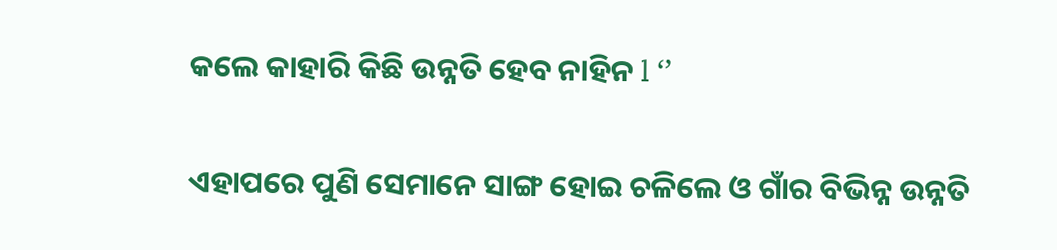କଲେ କାହାରି କିଛି ଉନ୍ନତି ହେବ ନାହିନ l ‘’

ଏହାପରେ ପୁଣି ସେମାନେ ସାଙ୍ଗ ହୋଇ ଚଳିଲେ ଓ ଗାଁର ବିଭିନ୍ନ ଉନ୍ନତି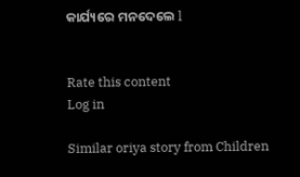କାର୍ଯ୍ୟରେ ମନଦେଲେ l


Rate this content
Log in

Similar oriya story from Children